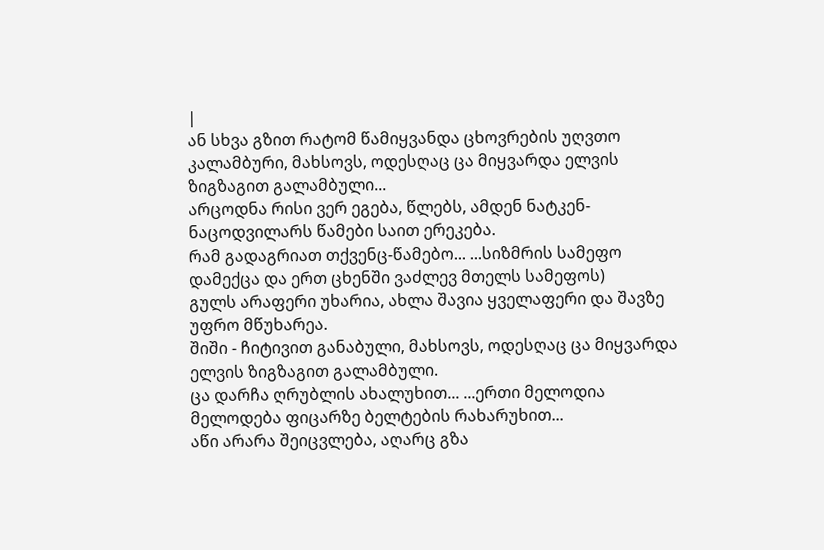|
ან სხვა გზით რატომ წამიყვანდა ცხოვრების უღვთო კალამბური, მახსოვს, ოდესღაც ცა მიყვარდა ელვის ზიგზაგით გალამბული...
არცოდნა რისი ვერ ეგება, წლებს, ამდენ ნატკენ-ნაცოდვილარს წამები საით ერეკება.
რამ გადაგრიათ თქვენც-წამებო... ...სიზმრის სამეფო დამექცა და ერთ ცხენში ვაძლევ მთელს სამეფოს)
გულს არაფერი უხარია, ახლა შავია ყველაფერი და შავზე უფრო მწუხარეა.
შიში - ჩიტივით განაბული, მახსოვს, ოდესღაც ცა მიყვარდა ელვის ზიგზაგით გალამბული.
ცა დარჩა ღრუბლის ახალუხით... ...ერთი მელოდია მელოდება ფიცარზე ბელტების რახარუხით...
აწი არარა შეიცვლება, აღარც გზა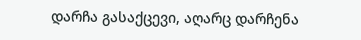დარჩა გასაქცევი, აღარც დარჩენა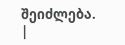შეიძლება. |